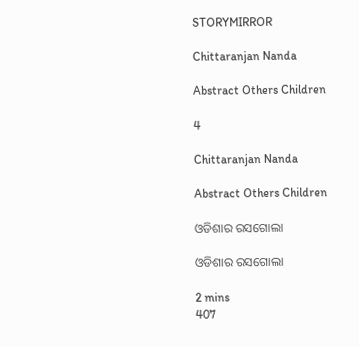STORYMIRROR

Chittaranjan Nanda

Abstract Others Children

4

Chittaranjan Nanda

Abstract Others Children

ଓଡିଶାର ରସଗୋଲା

ଓଡିଶାର ରସଗୋଲା

2 mins
407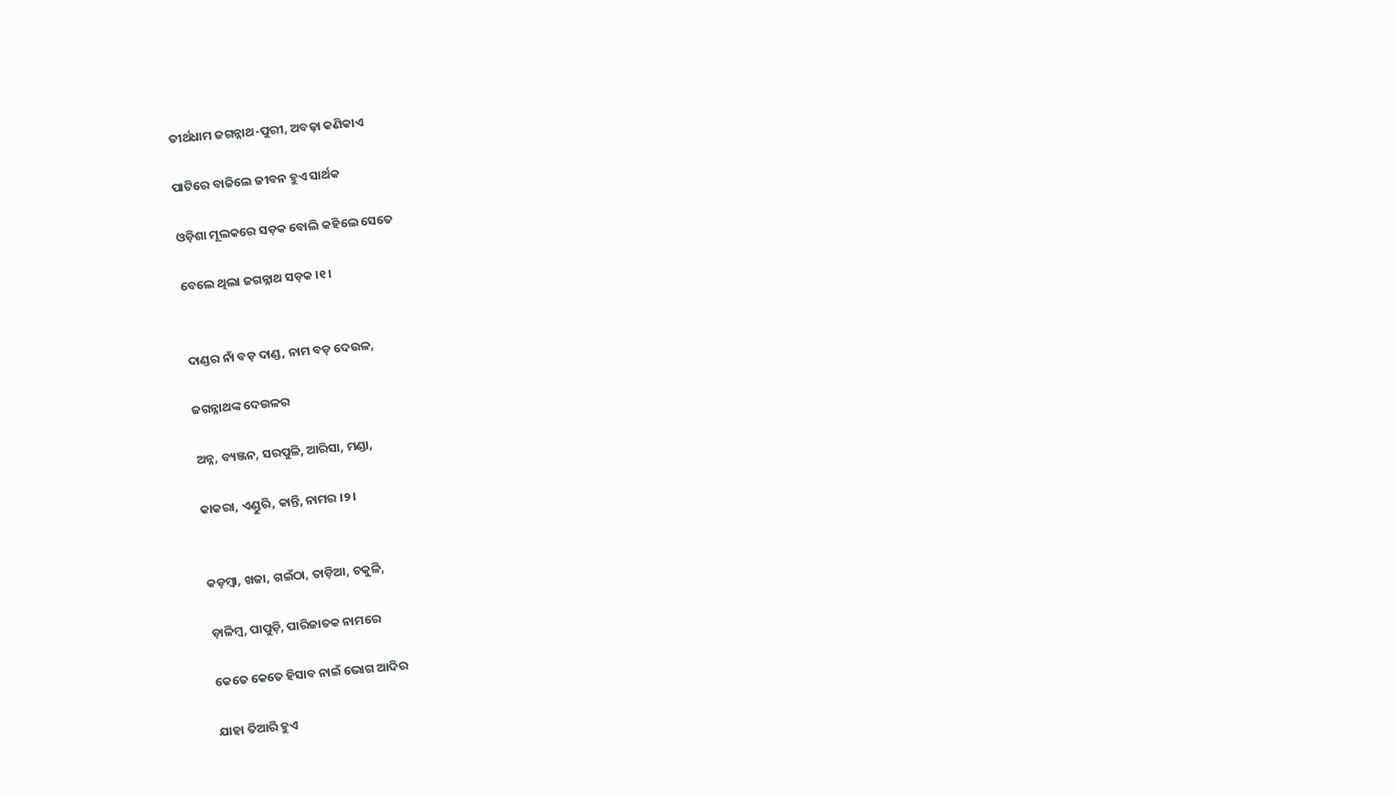ତୀର୍ଥଧାମ ଜଗନ୍ନାଥ-ପୁରୀ, ଅବଢ଼ା କଣିକାଏ

ପାଟିରେ ବାଜିଲେ ଜୀବନ ହୁଏ ସାର୍ଥକ

ଓଡ଼ିଶା ମୂଲକରେ ସଡ଼କ ବୋଲି କହିଲେ ସେତେ

ବେଲେ ଥିଲା ଜଗନ୍ନାଥ ସଡ଼କ ।୧।


ଦାଣ୍ଡର ନାଁ ବଡ଼ ଦାଣ୍ଡ, ନାମ ବଡ଼ ଦେଉଳ,

ଜଗନ୍ନାଥଙ୍କ ଦେଉଳର

ଅନ୍ନ, ବ୍ୟଞ୍ଜନ, ସରପୁଳି, ଆରିସା, ମଣ୍ଡା,

କାକରା, ଏଣ୍ଡୁରି, କାନ୍ତି, ନାମର ।୨।


କଡ଼ମ୍ବା, ଖଜା, ଗଇଁଠା, ତାଡ଼ିଆ, ଚକୁଳି,

ଡ଼ାଳିମ୍ବ, ପାପୁଡ଼ି, ପାରିଜାତକ ନାମରେ

କେତେ କେତେ ହିସାବ ନାଇଁ ଭୋଗ ଆଦିର

ଯାହା ତିଆରି ହୁଏ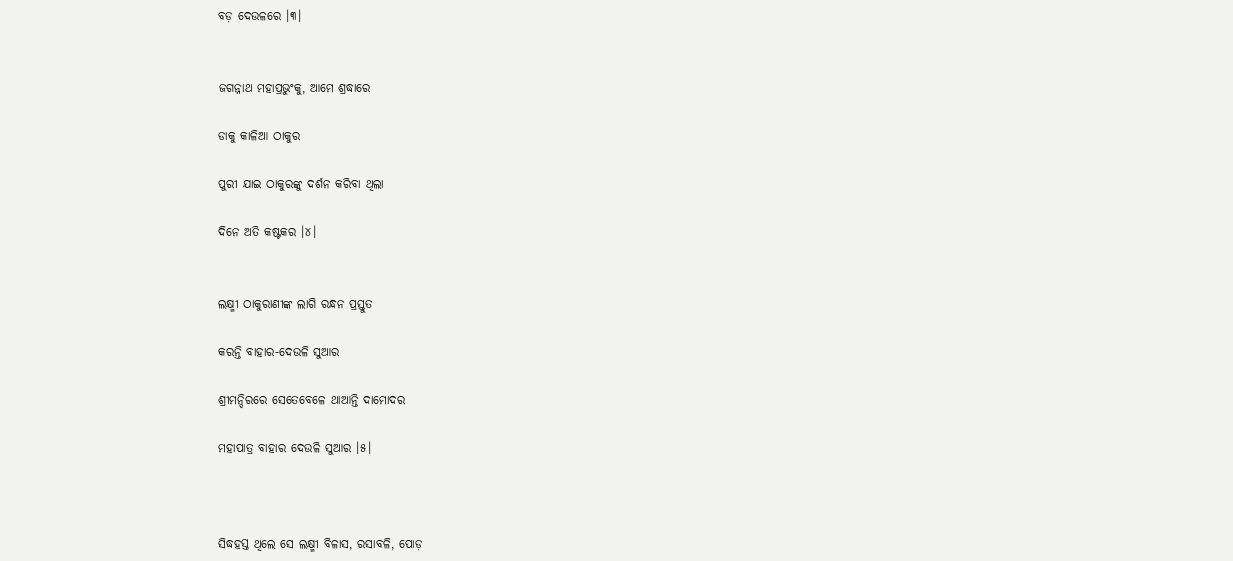ବଡ଼ ଦେଉଳରେ ।୩।


ଜଗନ୍ନାଥ ମହାପ୍ରଭୁଂକୁ, ଆମେ ଶ୍ରଦ୍ଧାରେ

ଡାକୁ କାଳିଆ ଠାକୁର

ପୁରୀ ଯାଇ ଠାକୁରଙ୍କୁ ଦର୍ଶନ କରିବା ଥିଲା

ଦିନେ ଅତି କଷ୍ଟକର ।୪।


ଲକ୍ଷ୍ମୀ ଠାକୁରାଣୀଙ୍କ ଲାଗି ରନ୍ଧନ ପ୍ରସ୍ତୁତ

କରନ୍ତି ବାହାର-ଦେଉଳି ସୁଆର

ଶ୍ରୀମନ୍ଦିରରେ ସେତେବେଳେ ଥାଆନ୍ତି ଦାମୋଦର

ମହାପାତ୍ର ବାହାର ଦେଉଳି ସୁଆର ।୫।



ସିଦ୍ଧହସ୍ତ ଥିଲେ ସେ ଲକ୍ଷ୍ମୀ ବିଳାସ, ରସାବଳି, ପୋଡ଼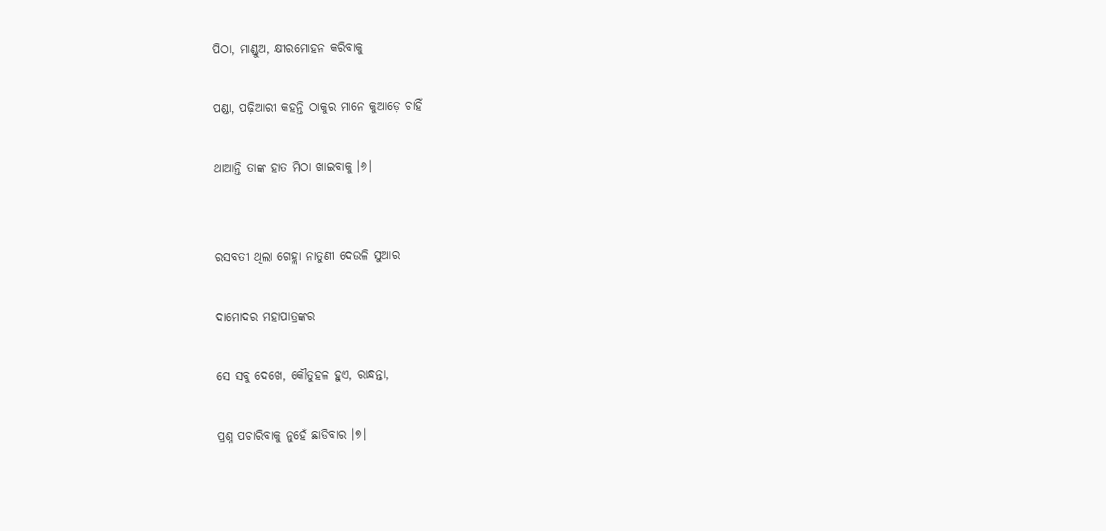ପିଠା, ମାଣ୍ଡୁଅ, କ୍ଷୀରମୋହନ କରିବାକୁ

ପଣ୍ଡା, ପଢ଼ିଆରୀ କହନ୍ତି ଠାକୁର ମାନେ କୁଆଡ଼େ ଚାହିଁ

ଥାଆନ୍ତି ତାଙ୍କ ହାତ ମିଠା ଖାଇବାକୁ ।୬।


ରସବତୀ ଥିଲା ଗେହ୍ଲା ନାତୁଣୀ ଦେଉଳି ସୁଆର

ଦାମୋଦର ମହାପାତ୍ରଙ୍କର

ସେ ସବୁ ଦେଖେ, କୌତୁହଳ ହୁଏ, ରାନ୍ଧନ୍ତା,

ପ୍ରଶ୍ନ ପଚାରିବାକୁ ନୁହେଁ ଛାଡିବାର ।୭।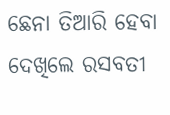ଛେନା ତିଆରି ହେବା ଦେଖିଲେ ରସବତୀ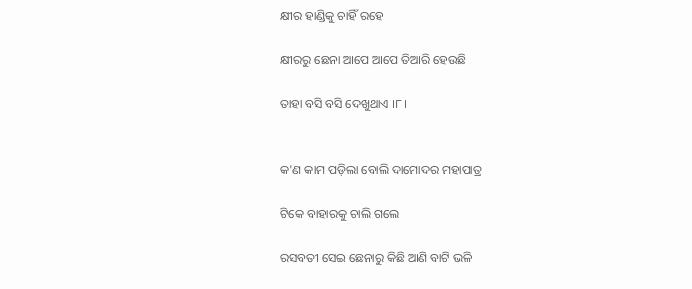କ୍ଷୀର ହାଣ୍ଡିକୁ ଚାହିଁ ରହେ

କ୍ଷୀରରୁ ଛେନା ଆପେ ଆପେ ତିଆରି ହେଉଛି

ତାହା ବସି ବସି ଦେଖୁଥାଏ ।୮।


କ'ଣ କାମ ପଡ଼ିଲା ବୋଲି ଦାମୋଦର ମହାପାତ୍ର

ଟିକେ ବାହାରକୁ ଚାଲି ଗଲେ

ରସବତୀ ସେଇ ଛେନାରୁ କିଛି ଆଣି ବାଟି ଭଳି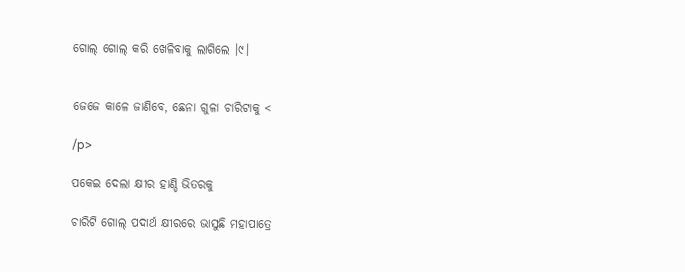ଗୋଲ୍‌ ଗୋଲ୍‌ କରି ଖେଳିବାକୁ ଲାଗିଲେ ।୯।


ଜେଜେ କାଳେ ଜାଣିବେ, ଛେନା ଗୁଳା ଚାରିଟାକୁ <

/p>

ପକେଇ ଦେଲା କ୍ଷୀର ହାଣ୍ଡି ଭିତରକୁ

ଚାରିଟି ଗୋଲ୍‌ ପଦାର୍ଥ କ୍ଷୀରରେ ଭାସୁଛି ମହାପାତ୍ରେ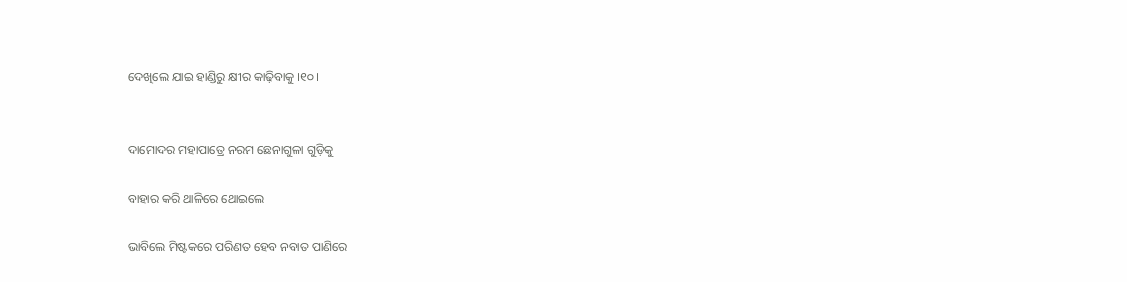ଦେଖିଲେ ଯାଇ ହାଣ୍ଡିରୁ କ୍ଷୀର କାଢ଼ିବାକୁ ।୧୦।


ଦାମୋଦର ମହାପାତ୍ରେ ନରମ ଛେନାଗୁଳା ଗୁଡ଼ିକୁ

ବାହାର କରି ଥାଳିରେ ଥୋଇଲେ

ଭାବିଲେ ମିଷ୍ଟକରେ ପରିଣତ ହେବ ନବାତ ପାଣିରେ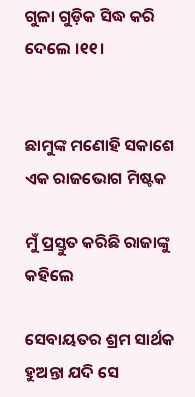ଗୁଳା ଗୁଡ଼ିକ ସିଦ୍ଧ କରି ଦେଲେ ।୧୧।


ଛାମୁଙ୍କ ମଣୋହି ସକାଶେ ଏକ ରାଜଭୋଗ ମିଷ୍ଟକ

ମୁଁ ପ୍ରସ୍ତୁତ କରିଛି ରାଜାଙ୍କୁ କହିଲେ

ସେବାୟତର ଶ୍ରମ ସାର୍ଥକ ହୁଅନ୍ତା ଯଦି ସେ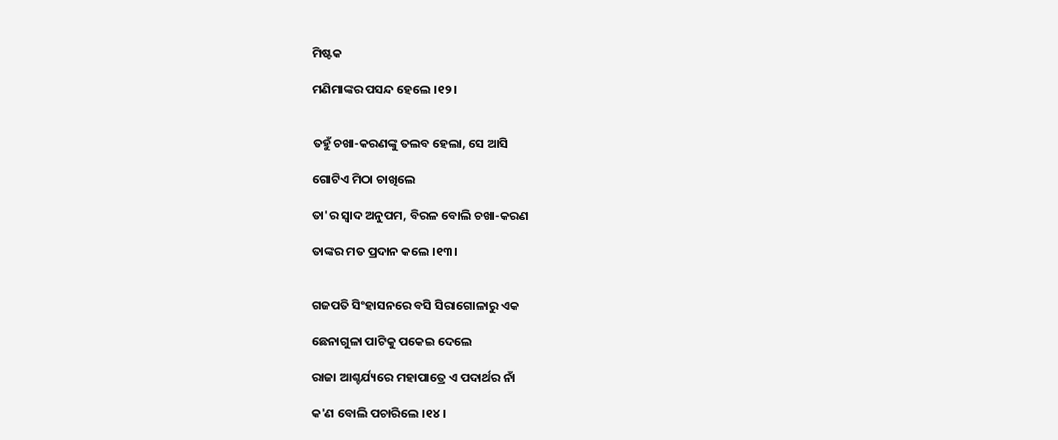ମିଷ୍ଟକ

ମଣିମାଙ୍କର ପସନ୍ଦ ହେଲେ ।୧୨।


ତହୁଁ ଚଖା-କରଣଙ୍କୁ ତଲବ ହେଲା, ସେ ଆସି

ଗୋଟିଏ ମିଠା ଚାଖିଲେ

ତା'ର ସ୍ଵାଦ ଅନୁପମ, ବିରଳ ବୋଲି ଚଖା-କରଣ

ତାଙ୍କର ମତ ପ୍ରଦାନ କଲେ ।୧୩।


ଗଜପତି ସିଂହାସନରେ ବସି ସିରାଗୋଳାରୁ ଏକ

ଛେନାଗୁଳା ପାଟିକୁ ପକେଇ ଦେଲେ

ରାଜା ଆଶ୍ଚର୍ଯ୍ୟରେ ମହାପାତ୍ରେ ଏ ପଦାର୍ଥର ନାଁ

କ'ଣ ବୋଲି ପଚାରିଲେ ।୧୪।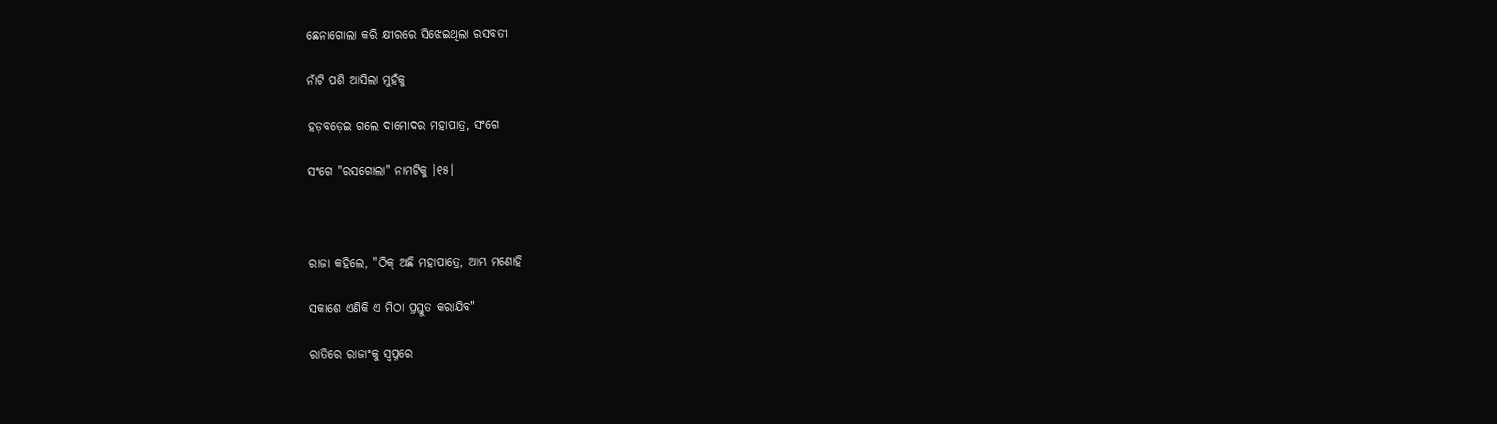ଛେନାଗୋଲା କରି କ୍ଷୀରରେ ସିଝେଇଥିଲା ରସବତୀ

ନାଁଟି ପଶି ଆସିଲା ମୁହଁକୁ

ହଡ଼ବଡ଼େଇ ଗଲେ ଦାମୋଦର ମହାପାତ୍ର, ସଂଗେ

ସଂଗେ "ରସଗୋଲା" ନାମଟିକୁ ।୧୫।



ରାଜା କହିଲେ, "ଠିକ୍ ଅଛି ମହାପାତ୍ରେ, ଆମ୍ଭ ମଣୋହି

ସକାଶେ ଏଣିକି ଏ ମିଠା ପ୍ରସ୍ତୁତ କରାଯିବ"

ରାତିରେ ରାଜାଂକୁ ସ୍ୱପ୍ନରେ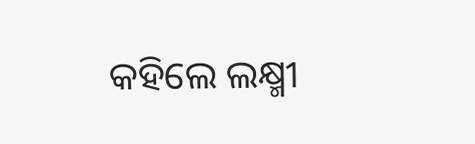କହିଲେ ଲକ୍ଷ୍ମୀ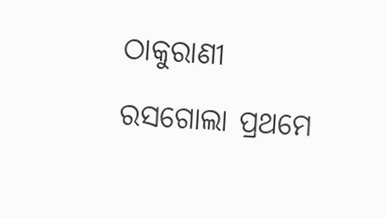ଠାକୁରାଣୀ

ରସଗୋଲା ପ୍ରଥମେ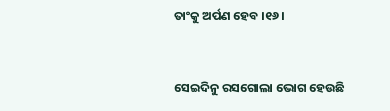ତାଂକୁ ଅର୍ପଣ ହେବ ।୧୬।


ସେଇଦିନୁ ରସଗୋଲା ଭୋଗ ହେଉଛି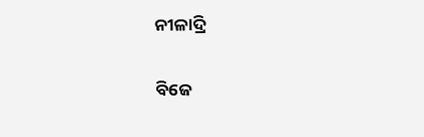ନୀଳାଦ୍ରି

ବିଜେ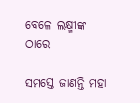ବେଳେ ଲକ୍ଷ୍ମୀଙ୍କ ଠାରେ

ସମସ୍ତେ ଜାଣନ୍ତି ମହା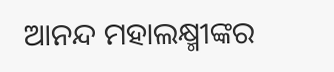ଆନନ୍ଦ ମହାଲକ୍ଷ୍ମୀଙ୍କର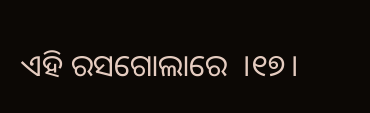ଏହି ରସଗୋଲାରେ  ।୧୭।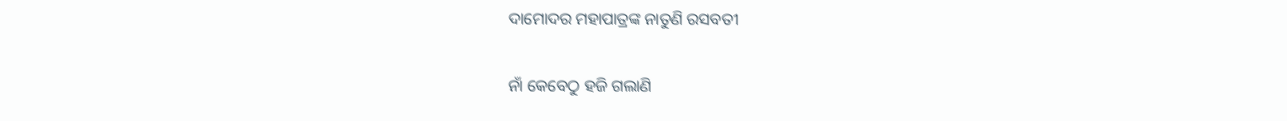ଦାମୋଦର ମହାପାତ୍ରଙ୍କ ନାତୁଣି ରସବତୀ

ନାଁ କେବେଠୁ ହଜି ଗଲାଣି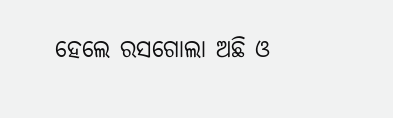ହେଲେ ରସଗୋଲା ଅଛି ଓ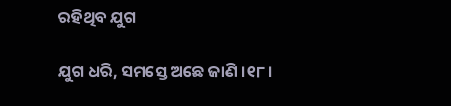ରହିଥିବ ଯୁଗ

ଯୁଗ ଧରି, ସମସ୍ତେ ଅଛେ ଜାଣି ।୧୮।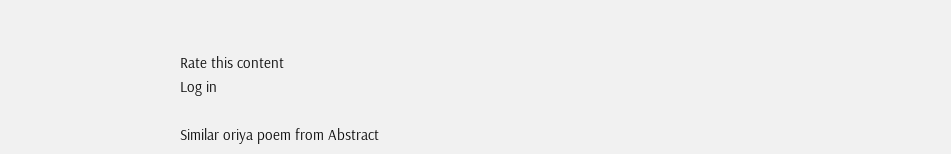Rate this content
Log in

Similar oriya poem from Abstract